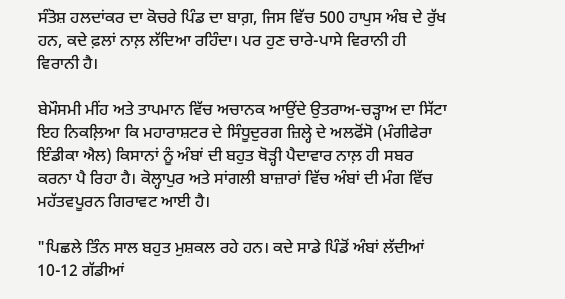ਸੰਤੋਸ਼ ਹਲਦਾਂਕਰ ਦਾ ਕੋਚਰੇ ਪਿੰਡ ਦਾ ਬਾਗ਼, ਜਿਸ ਵਿੱਚ 500 ਹਾਪੁਸ ਅੰਬ ਦੇ ਰੁੱਖ ਹਨ, ਕਦੇ ਫ਼ਲਾਂ ਨਾਲ਼ ਲੱਦਿਆ ਰਹਿੰਦਾ। ਪਰ ਹੁਣ ਚਾਰੇ-ਪਾਸੇ ਵਿਰਾਨੀ ਹੀ ਵਿਰਾਨੀ ਹੈ।

ਬੇਮੌਸਮੀ ਮੀਂਹ ਅਤੇ ਤਾਪਮਾਨ ਵਿੱਚ ਅਚਾਨਕ ਆਉਂਦੇ ਉਤਰਾਅ-ਚੜ੍ਹਾਅ ਦਾ ਸਿੱਟਾ ਇਹ ਨਿਕਲ਼ਿਆ ਕਿ ਮਹਾਰਾਸ਼ਟਰ ਦੇ ਸਿੰਧੂਦੁਰਗ ਜ਼ਿਲ੍ਹੇ ਦੇ ਅਲਫੋਂਸੋ (ਮੰਗੀਫੇਰਾ ਇੰਡੀਕਾ ਐਲ) ਕਿਸਾਨਾਂ ਨੂੰ ਅੰਬਾਂ ਦੀ ਬਹੁਤ ਥੋੜ੍ਹੀ ਪੈਦਾਵਾਰ ਨਾਲ਼ ਹੀ ਸਬਰ ਕਰਨਾ ਪੈ ਰਿਹਾ ਹੈ। ਕੋਲ੍ਹਾਪੁਰ ਅਤੇ ਸਾਂਗਲੀ ਬਾਜ਼ਾਰਾਂ ਵਿੱਚ ਅੰਬਾਂ ਦੀ ਮੰਗ ਵਿੱਚ ਮਹੱਤਵਪੂਰਨ ਗਿਰਾਵਟ ਆਈ ਹੈ।

"ਪਿਛਲੇ ਤਿੰਨ ਸਾਲ ਬਹੁਤ ਮੁਸ਼ਕਲ ਰਹੇ ਹਨ। ਕਦੇ ਸਾਡੇ ਪਿੰਡੋਂ ਅੰਬਾਂ ਲੱਦੀਆਂ 10-12 ਗੱਡੀਆਂ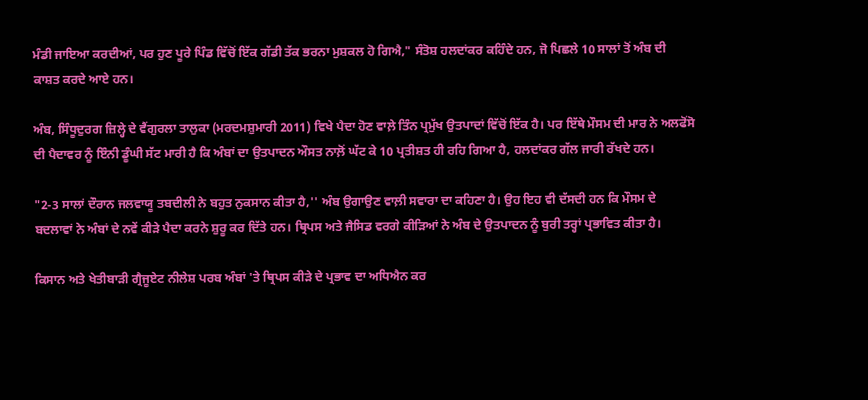ਮੰਡੀ ਜਾਇਆ ਕਰਦੀਆਂ, ਪਰ ਹੁਣ ਪੂਰੇ ਪਿੰਡ ਵਿੱਚੋਂ ਇੱਕ ਗੱਡੀ ਤੱਕ ਭਰਨਾ ਮੁਸ਼ਕਲ ਹੋ ਗਿਐ," ਸੰਤੋਸ਼ ਹਲਦਾਂਕਰ ਕਹਿੰਦੇ ਹਨ, ਜੋ ਪਿਛਲੇ 10 ਸਾਲਾਂ ਤੋਂ ਅੰਬ ਦੀ ਕਾਸ਼ਤ ਕਰਦੇ ਆਏ ਹਨ।

ਅੰਬ, ਸਿੰਧੂਦੁਰਗ ਜ਼ਿਲ੍ਹੇ ਦੇ ਵੈਂਗੁਰਲਾ ਤਾਲੁਕਾ (ਮਰਦਮਸ਼ੁਮਾਰੀ 2011) ਵਿਖੇ ਪੈਦਾ ਹੋਣ ਵਾਲ਼ੇ ਤਿੰਨ ਪ੍ਰਮੁੱਖ ਉਤਪਾਦਾਂ ਵਿੱਚੋਂ ਇੱਕ ਹੈ। ਪਰ ਇੱਥੇ ਮੌਸਮ ਦੀ ਮਾਰ ਨੇ ਅਲਫੋਂਸੋ ਦੀ ਪੈਦਾਵਰ ਨੂੰ ਇੰਨੀ ਡੂੰਘੀ ਸੱਟ ਮਾਰੀ ਹੈ ਕਿ ਅੰਬਾਂ ਦਾ ਉਤਪਾਦਨ ਔਸਤ ਨਾਲ਼ੋਂ ਘੱਟ ਕੇ 10 ਪ੍ਰਤੀਸ਼ਤ ਹੀ ਰਹਿ ਗਿਆ ਹੈ, ਹਲਦਾਂਕਰ ਗੱਲ ਜਾਰੀ ਰੱਖਦੇ ਹਨ।

"2-3 ਸਾਲਾਂ ਦੌਰਾਨ ਜਲਵਾਯੂ ਤਬਦੀਲੀ ਨੇ ਬਹੁਤ ਨੁਕਸਾਨ ਕੀਤਾ ਹੈ,'' ਅੰਬ ਉਗਾਉਣ ਵਾਲ਼ੀ ਸਵਾਰਾ ਦਾ ਕਹਿਣਾ ਹੈ। ਉਹ ਇਹ ਵੀ ਦੱਸਦੀ ਹਨ ਕਿ ਮੌਸਮ ਦੇ ਬਦਲਾਵਾਂ ਨੇ ਅੰਬਾਂ ਦੇ ਨਵੇਂ ਕੀੜੇ ਪੈਦਾ ਕਰਨੇ ਸ਼ੁਰੂ ਕਰ ਦਿੱਤੇ ਹਨ। ਥ੍ਰਿਪਸ ਅਤੇ ਜੈਸਿਡ ਵਰਗੇ ਕੀੜਿਆਂ ਨੇ ਅੰਬ ਦੇ ਉਤਪਾਦਨ ਨੂੰ ਬੁਰੀ ਤਰ੍ਹਾਂ ਪ੍ਰਭਾਵਿਤ ਕੀਤਾ ਹੈ।

ਕਿਸਾਨ ਅਤੇ ਖੇਤੀਬਾੜੀ ਗ੍ਰੈਜੂਏਟ ਨੀਲੇਸ਼ ਪਰਬ ਅੰਬਾਂ 'ਤੇ ਥ੍ਰਿਪਸ ਕੀੜੇ ਦੇ ਪ੍ਰਭਾਵ ਦਾ ਅਧਿਐਨ ਕਰ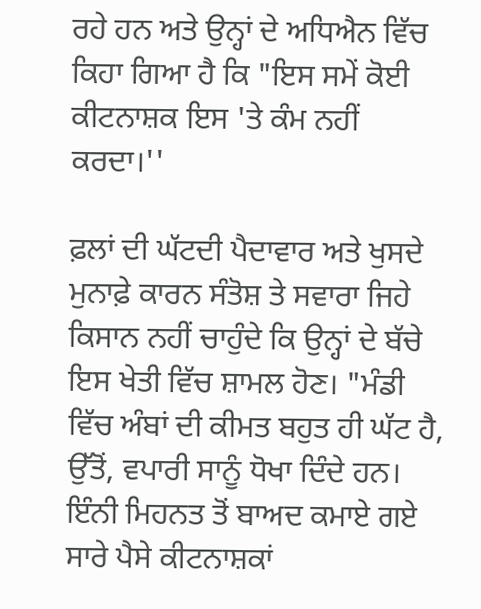ਰਹੇ ਹਨ ਅਤੇ ਉਨ੍ਹਾਂ ਦੇ ਅਧਿਐਨ ਵਿੱਚ ਕਿਹਾ ਗਿਆ ਹੈ ਕਿ "ਇਸ ਸਮੇਂ ਕੋਈ ਕੀਟਨਾਸ਼ਕ ਇਸ 'ਤੇ ਕੰਮ ਨਹੀਂ ਕਰਦਾ।''

ਫ਼ਲਾਂ ਦੀ ਘੱਟਦੀ ਪੈਦਾਵਾਰ ਅਤੇ ਖੁਸਦੇ ਮੁਨਾਫ਼ੇ ਕਾਰਨ ਸੰਤੋਸ਼ ਤੇ ਸਵਾਰਾ ਜਿਹੇ ਕਿਸਾਨ ਨਹੀਂ ਚਾਹੁੰਦੇ ਕਿ ਉਨ੍ਹਾਂ ਦੇ ਬੱਚੇ ਇਸ ਖੇਤੀ ਵਿੱਚ ਸ਼ਾਮਲ ਹੋਣ। "ਮੰਡੀ ਵਿੱਚ ਅੰਬਾਂ ਦੀ ਕੀਮਤ ਬਹੁਤ ਹੀ ਘੱਟ ਹੈ, ਉੱਤੋਂ, ਵਪਾਰੀ ਸਾਨੂੰ ਧੋਖਾ ਦਿੰਦੇ ਹਨ। ਇੰਨੀ ਮਿਹਨਤ ਤੋਂ ਬਾਅਦ ਕਮਾਏ ਗਏ ਸਾਰੇ ਪੈਸੇ ਕੀਟਨਾਸ਼ਕਾਂ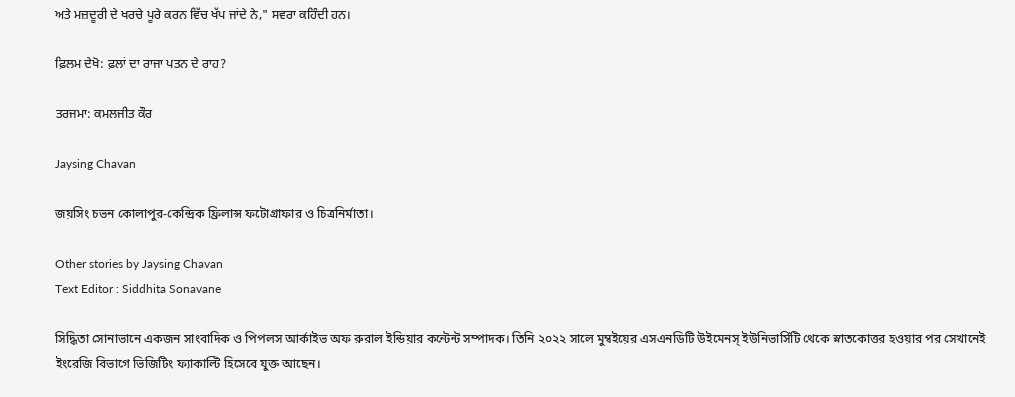ਅਤੇ ਮਜ਼ਦੂਰੀ ਦੇ ਖਰਚੇ ਪੂਰੇ ਕਰਨ ਵਿੱਚ ਖੱਪ ਜਾਂਦੇ ਨੇ," ਸਵਰਾ ਕਹਿੰਦੀ ਹਨ।

ਫ਼ਿਲਮ ਦੇਖੋ: ਫ਼ਲਾਂ ਦਾ ਰਾਜਾ ਪਤਨ ਦੇ ਰਾਹ?

ਤਰਜਮਾ: ਕਮਲਜੀਤ ਕੌਰ

Jaysing Chavan

জয়সিং চভন কোলাপুর-কেন্দ্রিক ফ্রিলান্স ফটোগ্রাফার ও চিত্রনির্মাতা।

Other stories by Jaysing Chavan
Text Editor : Siddhita Sonavane

সিদ্ধিতা সোনাভানে একজন সাংবাদিক ও পিপলস আর্কাইভ অফ রুরাল ইন্ডিয়ার কন্টেন্ট সম্পাদক। তিনি ২০২২ সালে মুম্বইয়ের এসএনডিটি উইমেনস্ ইউনিভার্সিটি থেকে স্নাতকোত্তর হওয়ার পর সেখানেই ইংরেজি বিভাগে ভিজিটিং ফ্যাকাল্টি হিসেবে যুক্ত আছেন।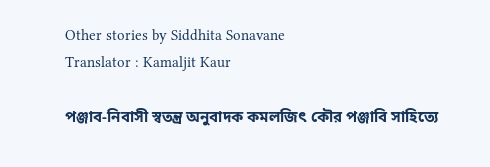Other stories by Siddhita Sonavane
Translator : Kamaljit Kaur

পঞ্জাব-নিবাসী স্বতন্ত্র অনুবাদক কমলজিৎ কৌর পঞ্জাবি সাহিত্যে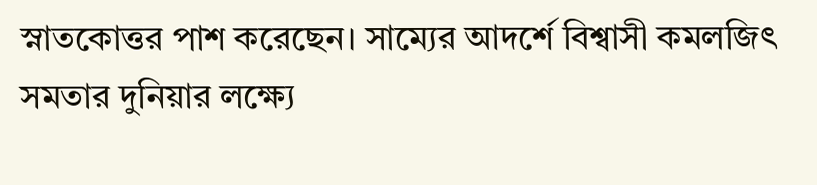স্নাতকোত্তর পাশ করেছেন। সাম্যের আদর্শে বিশ্বাসী কমলজিৎ সমতার দুনিয়ার লক্ষ্যে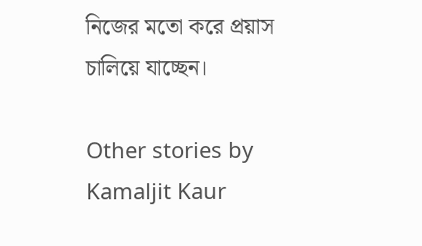নিজের মতো করে প্রয়াস চালিয়ে যাচ্ছেন।

Other stories by Kamaljit Kaur